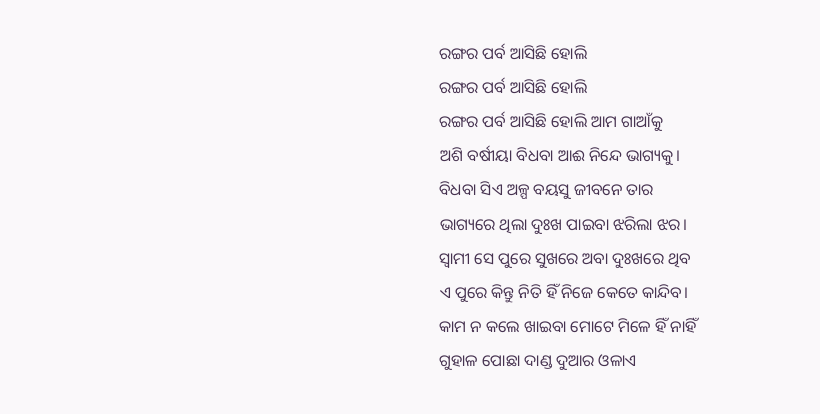ରଙ୍ଗର ପର୍ବ ଆସିଛି ହୋଲି
ରଙ୍ଗର ପର୍ବ ଆସିଛି ହୋଲି
ରଙ୍ଗର ପର୍ବ ଆସିଛି ହୋଲି ଆମ ଗାଆଁକୁ
ଅଶି ବର୍ଷୀୟା ବିଧବା ଆଈ ନିନ୍ଦେ ଭାଗ୍ୟକୁ।
ବିଧବା ସିଏ ଅଳ୍ପ ବୟସୁ ଜୀବନେ ତାର
ଭାଗ୍ୟରେ ଥିଲା ଦୁଃଖ ପାଇବା ଝରିଲା ଝର।
ସ୍ବାମୀ ସେ ପୁରେ ସୁଖରେ ଅବା ଦୁଃଖରେ ଥିବ
ଏ ପୁରେ କିନ୍ତୁ ନିତି ହିଁ ନିଜେ କେତେ କାନ୍ଦିବ।
କାମ ନ କଲେ ଖାଇବା ମୋଟେ ମିଳେ ହିଁ ନାହିଁ
ଗୁହାଳ ପୋଛା ଦାଣ୍ଡ ଦୁଆର ଓଳାଏ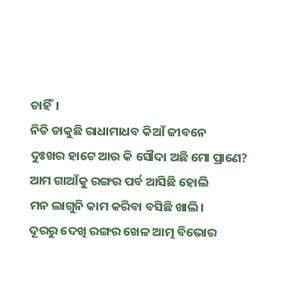ଚାହିଁ।
ନିତି ଡାକୁଛି ରାଧାମାଧବ କିଆଁ ଜୀବନେ
ଦୁଃଖର ହାଟେ ଆଉ କି ସୌଦା ଅଛି ମୋ ପ୍ରାଣେ?
ଆମ ଗାଆଁକୁ ରଙ୍ଗର ପର୍ବ ଆସିଛି ହୋଲି
ମନ ଲାଗୁନି କାମ କରିବା ବସିଛି ଖାଲି।
ଦୂରରୁ ଦେଖି ରଙ୍ଗର ଖେଳ ଆତ୍ମ ବିଭୋର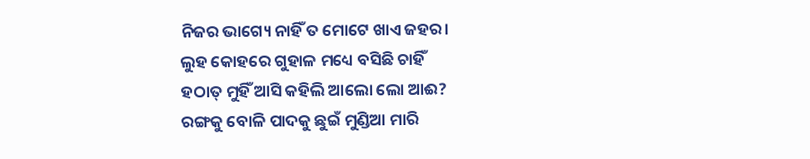ନିଜର ଭାଗ୍ୟେ ନାହିଁ ତ ମୋଟେ ଖାଏ ଜହର।
ଲୁହ କୋହରେ ଗୁହାଳ ମଧ୍ୟେ ବସିଛି ଚାହିଁ
ହଠାତ୍ ମୁହିଁ ଆସି କହିଲି ଆଲୋ ଲୋ ଆଈ?
ରଙ୍ଗକୁ ବୋଳି ପାଦକୁ ଛୁଇଁ ମୁଣ୍ଡିଆ ମାରି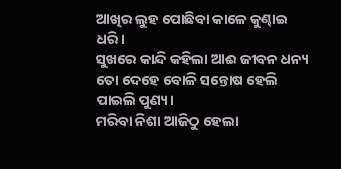ଆଖିର ଲୁହ ପୋଛିବା କାଳେ କୁଣ୍ଢାଇ ଧରି।
ସୁଖରେ କାନ୍ଦି କହିଲା ଆଈ ଜୀବନ ଧନ୍ୟ
ତୋ ଦେହେ ବୋଳି ସନ୍ତୋଷ ହେଲି ପାଇଲି ପୁଣ୍ୟ।
ମରିବା ନିଶା ଆଜିଠୁ ହେଲା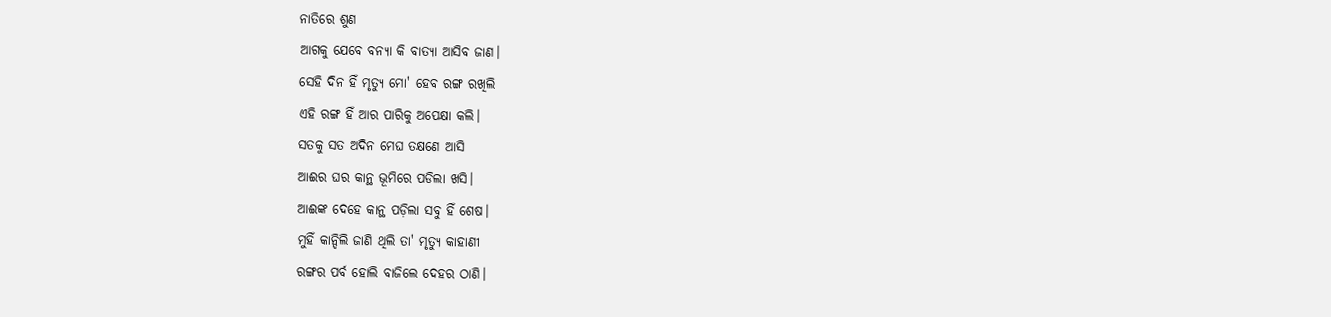ନାତିରେ ଶୁଣ
ଆଗକୁ ଯେବେ ବନ୍ୟା କି ବାତ୍ୟା ଆସିବ ଜାଣ।
ସେହି ଦିନ ହିଁ ମୃତ୍ୟୁ ମୋ' ହେବ ରଙ୍ଗ ରଖିଲି
ଏହି ରଙ୍ଗ ହିଁ ଆର ପାରିକୁ ଅପେକ୍ଷା କଲି।
ସତକୁ ସତ ଅଦିନ ମେଘ ତକ୍ଷଣେ ଆସି
ଆଈର ଘର କାନ୍ଥ ଭୂମିରେ ପଡିଲା ଖସି।
ଆଈଙ୍କ ଦେହେ କାନ୍ଥ ପଡ଼ିଲା ସବୁ ହିଁ ଶେଷ।
ମୁହିଁ କାନ୍ଦିଲି ଜାଣି ଥିଲି ତା' ମୃତ୍ୟୁ କାହାଣୀ
ରଙ୍ଗର ପର୍ବ ହୋଲି ବାଜିଲେ ଦେହର ଠାଣି।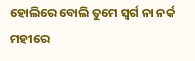ହୋଲିରେ ବୋଲି ତୁମେ ସ୍ବର୍ଗ ନା ନର୍କ ମହୀରେ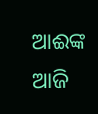ଆଈଙ୍କ ଆଜି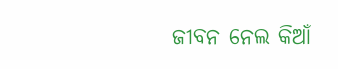ଜୀବନ ନେଲ କିଆଁ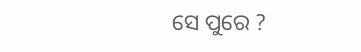ସେ ପୁରେ ?